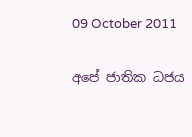09 October 2011

අපේ ජාතික ධජය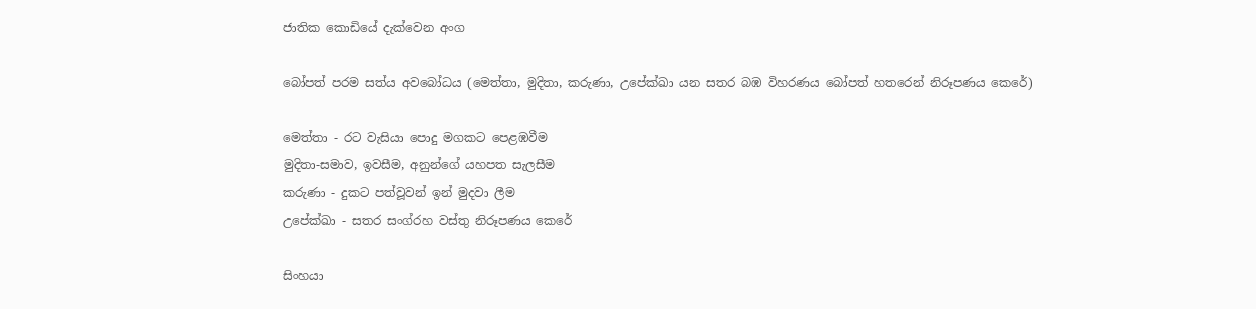ජාතික කොඩියේ දැක්වෙන අංග

බෝපත් පරම සත්ය අවබෝධය (මෙත්තා, මුදිතා, කරුණා, උපේක්ඛා යන සතර බඹ විහරණය බෝපත් හතරෙන් නිරූපණය කෙරේ)

මෙත්තා - රට වැසියා පොදු මගකට පෙළඹවීම
මුදිතා-සමාව, ඉවසීම, අනුන්ගේ යහපත සැලසීම
කරුණා - දුකට පත්වූවන් ඉන් මුදවා ලීම
උපේක්ඛා - සතර සංග්රහ වස්තු නිරූපණය කෙරේ

සිංහයා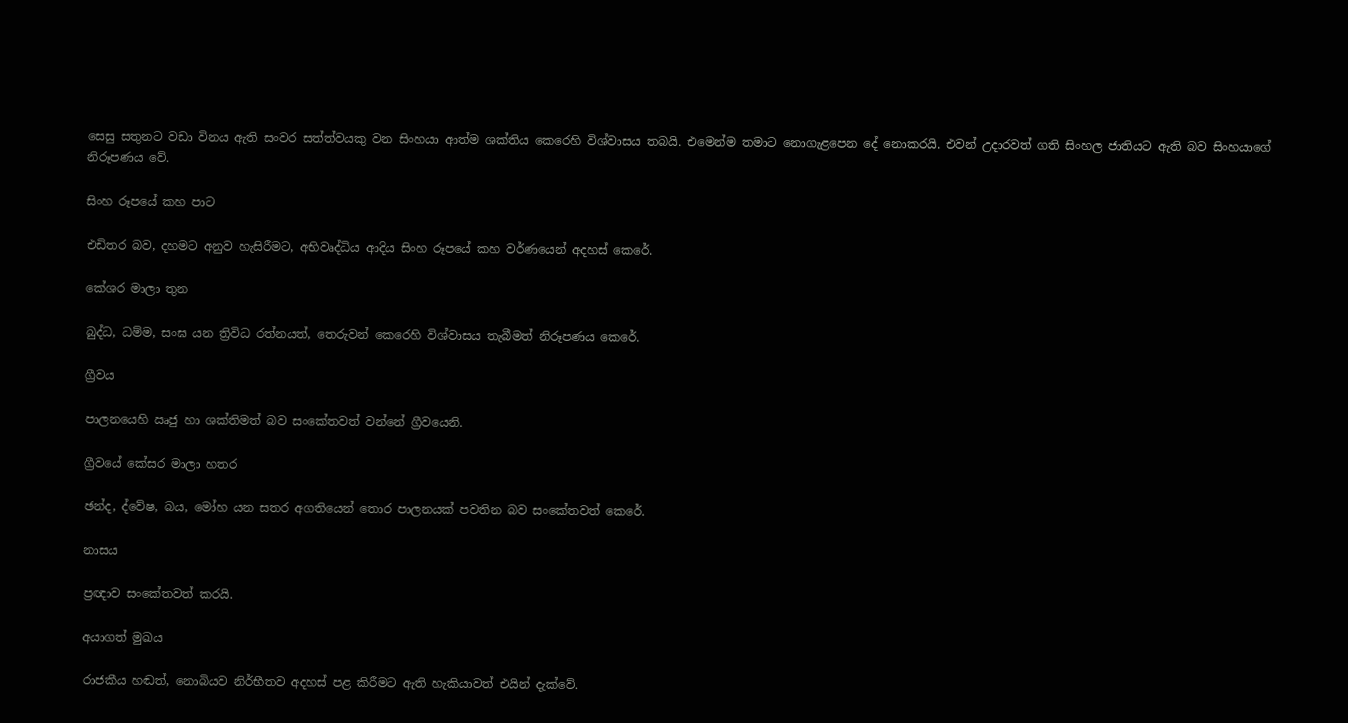සෙසු සතුනට වඩා විනය ඇති සංවර සත්ත්වයකු වන සිංහයා ආත්ම ශක්තිය කෙරෙහි විශ්වාසය තබයි. එමෙන්ම තමාට නොගැළපෙන දේ නොකරයි. එවන් උදාරවත් ගති සිංහල ජාතියට ඇති බව සිංහයාගේ නිරූපණය වේ.

සිංහ රූපයේ කහ පාට

එඩිතර බව, දහමට අනුව හැසිරීමට, අභිවෘද්ධිය ආදිය සිංහ රූපයේ කහ වර්ණයෙන් අදහස් කෙරේ.

කේශර මාලා තුන

බුද්ධ, ධම්ම, සංඝ යන ත්‍රිවිධ රත්නයත්, තෙරුවන් කෙරෙහි විශ්වාසය තැබීමත් නිරූපණය කෙරේ.

ග්‍රීවය

පාලනයෙහි ඍජු හා ශක්තිමත් බව සංකේතවත් වන්නේ ග්‍රීවයෙනි.

ග්‍රීවයේ කේසර මාලා හතර

ඡන්ද, ද්වේෂ, බය, මෝහ යන සතර අගතියෙන් තොර පාලනයක් පවතින බව සංකේතවත් කෙරේ.

නාසය

ප්‍රඥාව සංකේතවත් කරයි.

අයාගත් මුඛය

රාජකීය හඬත්, නොබියව නිර්භීතව අදහස් පළ කිරීමට ඇති හැකියාවත් එයින් දැක්වේ.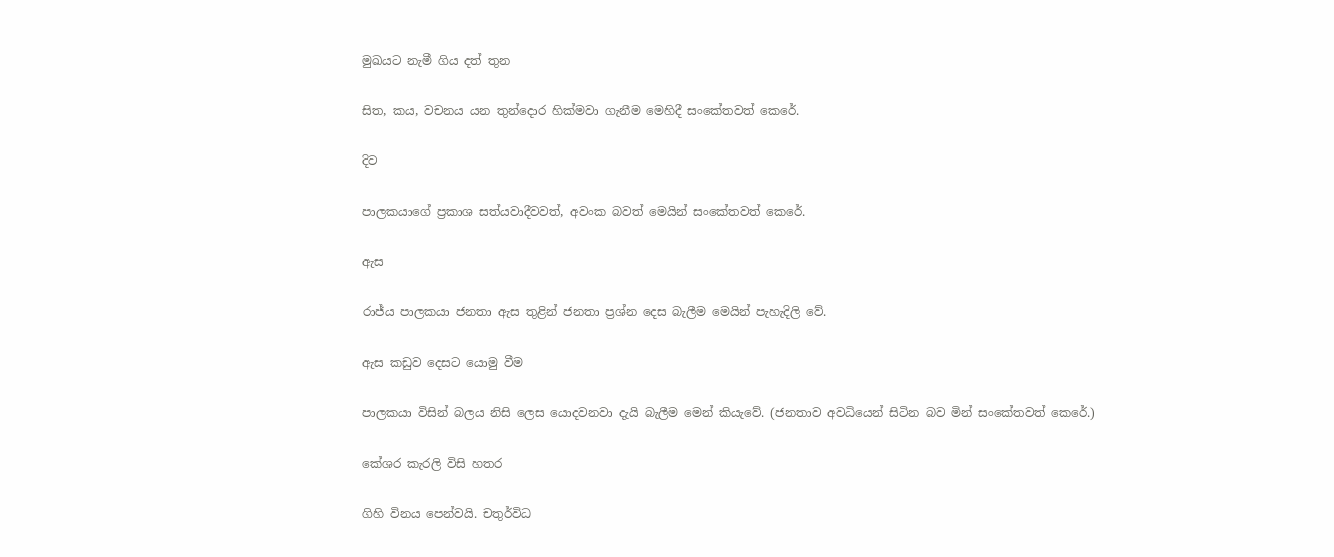මුඛයට නැමී ගිය දත් තුන

සිත, කය, වචනය යන තුන්දොර හික්මවා ගැනීම මෙහිදී සංකේතවත් කෙරේ.

දිව

පාලකයාගේ ප්‍රකාශ සත්යවාදීවවත්, අවංක බවත් මෙයින් සංකේතවත් කෙරේ.

ඇස

රාජ්ය පාලකයා ජනතා ඇස තුළින් ජනතා ප්‍රශ්න දෙස බැලීම මෙයින් පැහැදිලි වේ.

ඇස කඩුව දෙසට යොමු වීම

පාලකයා විසින් බලය නිසි ලෙස යොදවනවා දැයි බැලීම මෙන් කියැවේ. (ජනතාව අවධියෙන් සිටින බව මින් සංකේතවත් කෙරේ.)

කේශර කැරලි විසි හතර

ගිහි විනය පෙන්වයි. චතුර්විධ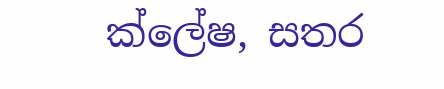ක්ලේෂ, සතර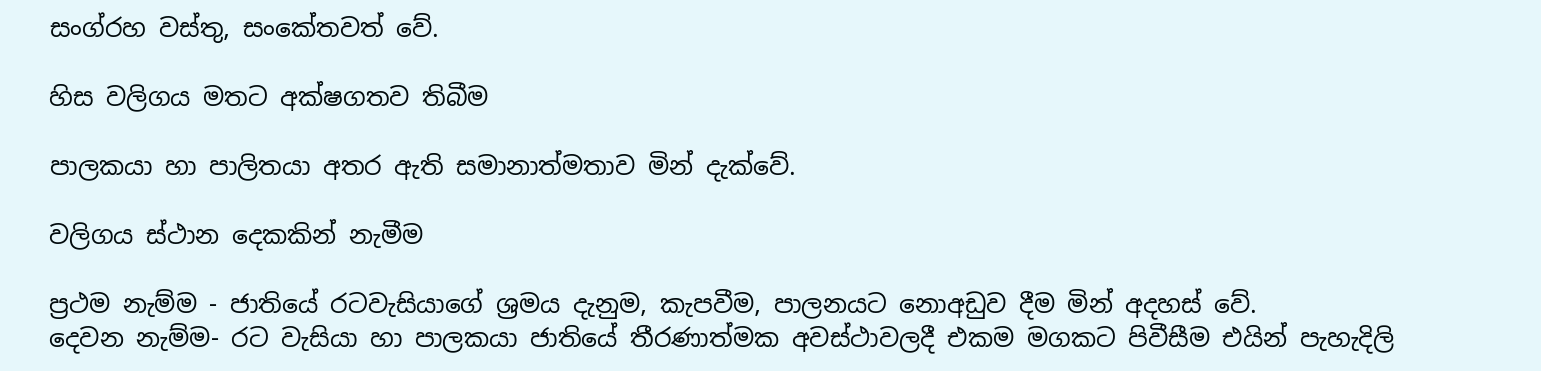සංග්රහ වස්තු, සංකේතවත් වේ.

හිස වලිගය මතට අක්ෂගතව තිබීම

පාලකයා හා පාලිතයා අතර ඇති සමානාත්මතාව මින් දැක්වේ.

වලිගය ස්ථාන දෙකකින් නැමීම

ප්‍රථම නැම්ම - ජාතියේ රටවැසියාගේ ශ්‍රමය දැනුම, කැපවීම, පාලනයට නොඅඩුව දීම මින් අදහස් වේ.
දෙවන නැම්ම- රට වැසියා හා පාලකයා ජාතියේ තීරණාත්මක අවස්ථාවලදී එකම මගකට පිවීසීම එයින් පැහැදිලි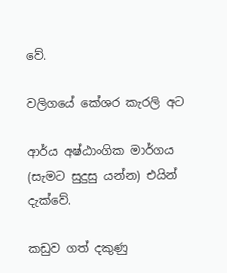වේ.

වලිගයේ කේශර කැරලි අට

ආර්ය අෂ්ඨාංගික මාර්ගය (සැමට සුදුසු යන්න) එයින් දැක්වේ.

කඩුව ගත් දකුණු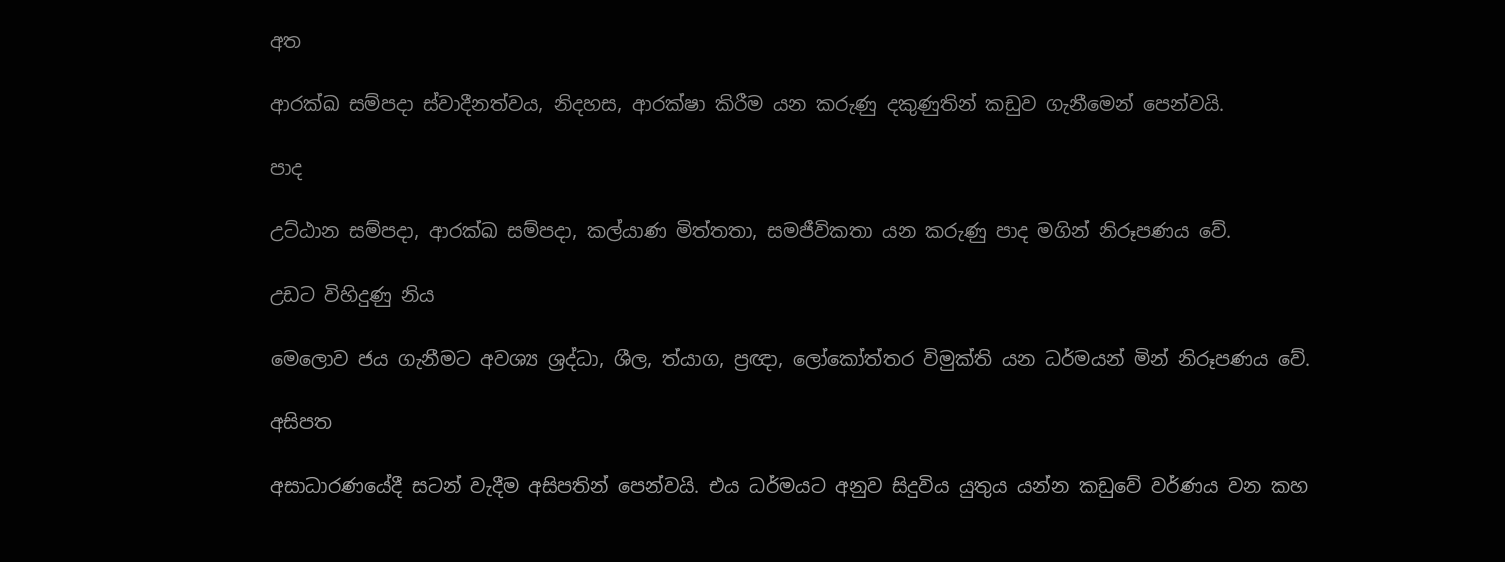අත

ආරක්ඛ සම්පදා ස්වාදීනත්වය, නිදහස, ආරක්ෂා කිරීම යන කරුණු දකුණුතින් කඩුව ගැනීමෙන් පෙන්වයි.

පාද

උට්ඨාන සම්පදා, ආරක්ඛ සම්පදා, කල්යාණ මිත්තතා, සමජීවිකතා යන කරුණු පාද මගින් නිරූපණය වේ.

උඩට විහිදුණු නිය

මෙලොව ජය ගැනීමට අවශ්‍ය ශ්‍රද්ධා, ශීල, ත්යාග, ප්‍රඥා, ලෝකෝත්තර විමුක්ති යන ධර්මයන් මින් නිරූපණය වේ.

අසිපත

අසාධාරණයේදී සටන් වැදීම අසිපතින් පෙන්වයි. එය ධර්මයට අනුව සිදුවිය යුතුය යන්න කඩුවේ වර්ණය වන කහ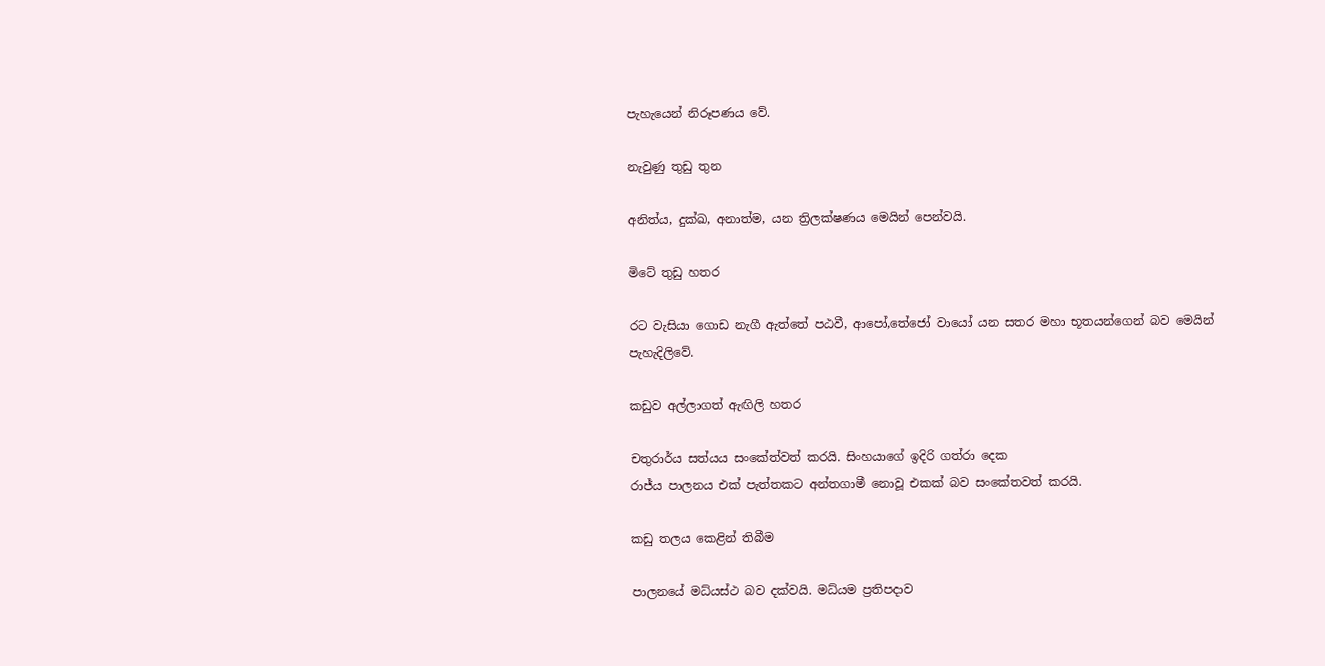පැහැයෙන් නිරූපණය වේ.

නැවුණු තුඩු තුන

අනිත්ය, දුක්ඛ, අනාත්ම, යන ත්‍රිලක්ෂණය මෙයින් පෙන්වයි.

මිටේ තුඩු හතර

රට වැසියා ගොඩ නැගී ඇත්තේ පඨවී, ආපෝ,තේජෝ වායෝ යන සතර මහා භූතයන්ගෙන් බව මෙයින් පැහැදිලිවේ.

කඩුව අල්ලාගත් ඇඟිලි හතර

චතුරාර්ය සත්යය සංකේත්වත් කරයි. සිංහයාගේ ඉදිරි ගත්රා දෙක
රාජ්ය පාලනය එක් පැත්තකට අන්තගාමී නොවූ එකක් බව සංකේතවත් කරයි.

කඩු තලය කෙළින් තිබීම

පාලනයේ මධ්යස්ථ බව දක්වයි. මධ්යම ප්‍රතිපදාව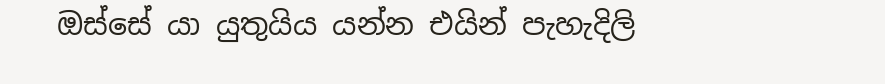ඔස්සේ යා යුතුයිය යන්න එයින් පැහැදිලි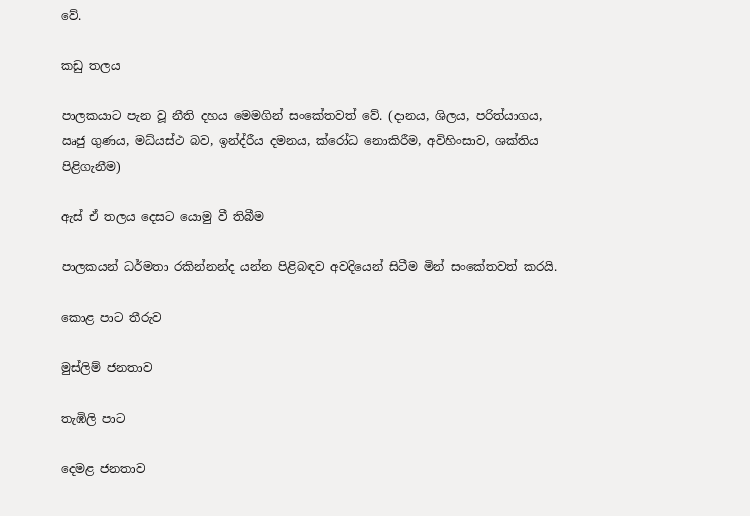වේ.

කඩු තලය

පාලකයාට පැන වූ නීති දහය මෙමගින් සංකේතවත් වේ. (දානය, ශිලය, පරිත්යාගය, ඍජු ගුණය, මධ්යස්ථ බව, ඉන්ද්රීය දමනය, ක්රෝධ නොකිරීම, අවිහිංසාව, ශක්තිය පිළිගැනීම)

ඇස් ඒ තලය දෙසට යොමු වී තිබීම

පාලකයන් ධර්මතා රකින්නන්ද යන්න පිළිබඳව අවදියෙන් සිටීම මින් සංකේතවත් කරයි.

කොළ පාට තීරුව

මුස්ලිම් ජනතාව

තැඹිලි පාට

දෙමළ ජනතාව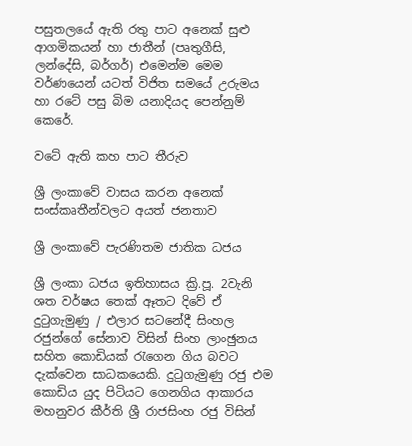පසුතලයේ ඇති රතු පාට අනෙක් සුළු ආගමිකයන් හා ජාතීන් (පෘතුගීසි, ලන්දේසි, බර්ගර්) එමෙන්ම මෙම වර්ණයෙන් යටත් විජිත සමයේ උරුමය හා රටේ පසු බිම යනාදියද පෙන්නුම් කෙරේ.

වටේ ඇති කහ පාට තීරුව

ශ්‍රී ලංකාවේ වාසය කරන අනෙක් සංස්කෘතීන්වලට අයත් ජනතාව

ශ්‍රී ලංකාවේ පැරණිතම ජාතික ධජය

ශ්‍රී ලංකා ධජය ඉතිහාසය ක්‍රි.පූ. 2වැනි ශත වර්ෂය තෙක් ඈතට දිවේ ඒ දුටුගැමුණු / එලාර සටනේදී සිංහල රජුන්ගේ සේනාව විසින් සිංහ ලාංඡුනය සහිත කොඩියක් රැගෙන ගිය බවට දැක්වෙන සාධකයෙකි. දුටුගැමුණු රජු එම කොඩිය යුද පිටියට ගෙනගිය ආකාරය මහනුවර කීර්ති ශ්‍රී රාජසිංහ රජු විසින්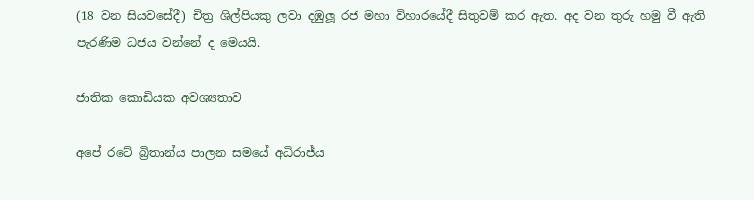(18 වන සියවසේදී) චිත්‍ර ශිල්පියකු ලවා දඹුලූ රජ මහා විහාරයේදී සිතුවම් කර ඇත. අද වන තුරු හමු වී ඇති පැරණිම ධජය වන්නේ ද මෙයයි.

ජාතික කොඩියක අවශ්‍යතාව

අපේ රටේ බ්‍රිතාන්ය පාලන සමයේ අධිරාජ්ය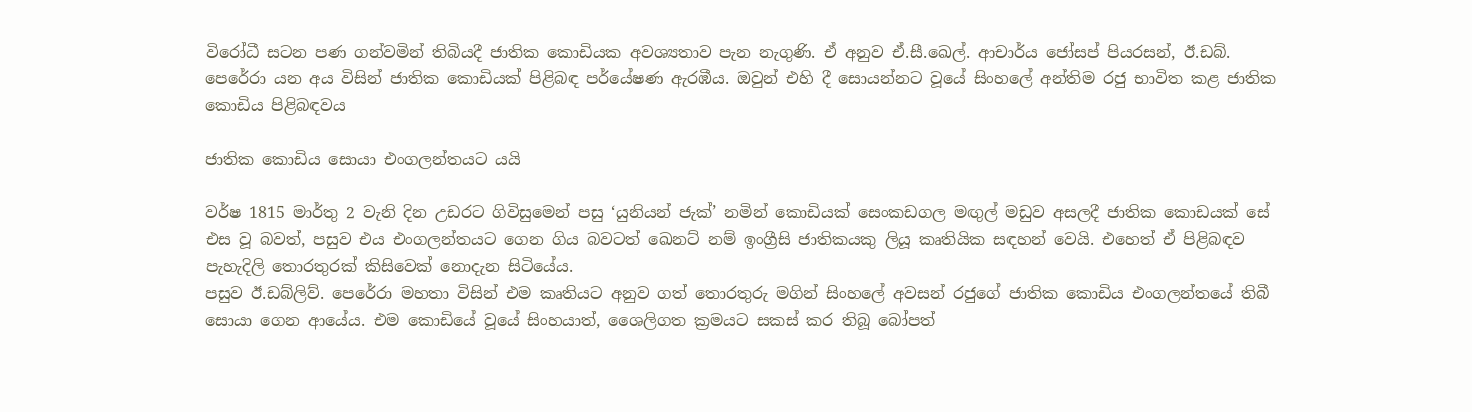විරෝධී සටන පණ ගන්වමින් තිබියදී ජාතික කොඩියක අවශ්‍යතාව පැන නැගුණි. ඒ අනුව ඒ.සී.ඛෙල්. ආචාර්ය ජෝසප් පියරසන්, ඊ.ඩබ්. පෙරේරා යන අය විසින් ජාතික කොඩියක් පිළිබඳ පර්යේෂණ ඇරඹීය. ඔවුන් එහි දී සොයන්නට වූයේ සිංහලේ අන්තිම රජු භාවිත කළ ජාතික කොඩිය පිළිබඳවය

ජාතික කොඩිය සොයා එංගලන්තයට යයි

වර්ෂ 1815 මාර්තු 2 වැනි දින උඩරට ගිවිසුමෙන් පසු ‘යුනියන් ජැක්’ නමින් කොඩියක් සෙංකඩගල මඟුල් මඩුව අසලදී ජාතික කොඩයක් සේ එස වූ බවත්, පසුව එය එංගලන්තයට ගෙන ගිය බවටත් ඛෙනට් නම් ඉංග්‍රීසි ජාතිකයකු ලියූ කෘතියික සඳහන් වෙයි. එහෙත් ඒ පිළිබඳව පැහැදිලි තොරතුරක් කිසිවෙක් නොදැන සිටියේය.
පසුව ඊ.ඩබ්ලිව්. පෙරේරා මහතා විසින් එම කෘතියට අනුව ගත් තොරතුරු මගින් සිංහලේ අවසන් රජුගේ ජාතික කොඩිය එංගලන්තයේ තිබී සොයා ගෙන ආයේය. එම කොඩියේ වූයේ සිංහයාත්, ශෛලිගත ක්‍රමයට සකස් කර තිබූ බෝපත්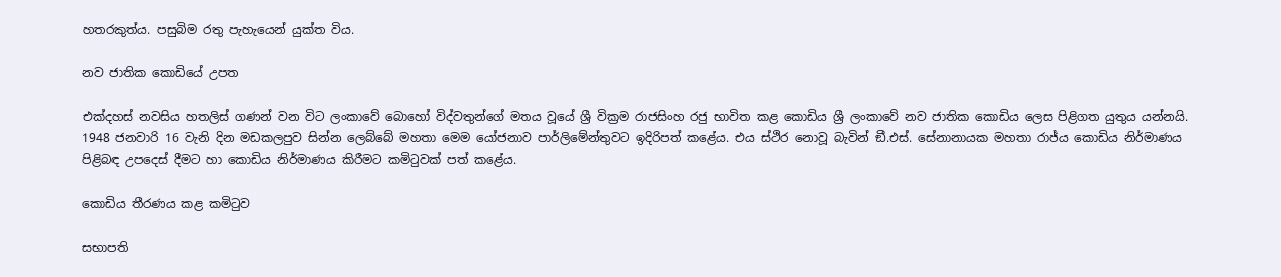හතරකුත්ය. පසුබිම රතු පැහැයෙන් යුක්ත විය.

නව ජාතික කොඩියේ උපත

එක්දහස් නවසිය හතලිස් ගණන් වන විට ලංකාවේ බොහෝ විද්වතුන්ගේ මතය වූයේ ශ්‍රී වික්‍රම රාජසිංහ රජු භාවිත කළ කොඩිය ශ්‍රී ලංකාවේ නව ජාතික කොඩිය ලෙස පිළිගත යුතුය යන්නයි. 1948 ජනවාරි 16 වැනි දින මඩකලපුව සින්න ලෙබ්බේ මහතා මෙම යෝජනාව පාර්ලිමේන්තුවට ඉදිරිපත් කළේය. එය ස්ථිර නොවූ බැවින් ඞී.එස්. සේනානායක මහතා රාජ්ය කොඩිය නිර්මාණය පිළිබඳ උපදෙස් දීමට හා කොඩිය නිර්මාණය කිරීමට කමිටුවක් පත් කළේය.

කොඩිය තීරණය කළ කමිටුව

සභාපති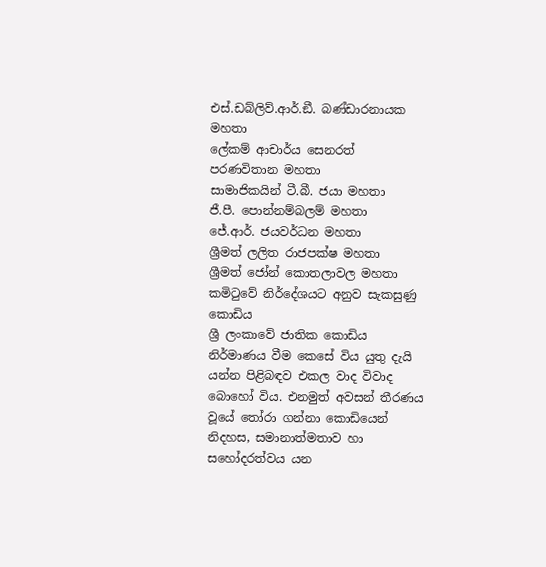එස්.ඩබ්ලිව්.ආර්.ඞී. බණ්ඩාරනායක මහතා
ලේකම් ආචාර්ය සෙනරත් පරණවිතාන මහතා
සාමාජිකයින් ටී.බී. ජයා මහතා
ජී.පී. පොන්නම්බලම් මහතා
ජේ.ආර්. ජයවර්ධන මහතා
ශ්‍රීමත් ලලිත රාජපක්ෂ මහතා
ශ්‍රීමත් ජෝන් කොතලාවල මහතා
කමිටුවේ නිර්දේශයට අනුව සැකසුණු කොඩිය
ශ්‍රී ලංකාවේ ජාතික කොඩිය නිර්මාණය වීම කෙසේ විය යුතු දැයි යන්න පිළිබඳව එකල වාද විවාද බොහෝ විය. එනමුත් අවසන් තීරණය වූයේ තෝරා ගන්නා කොඩියෙන් නිදහස, සමානාත්මතාව හා සහෝදරත්වය යන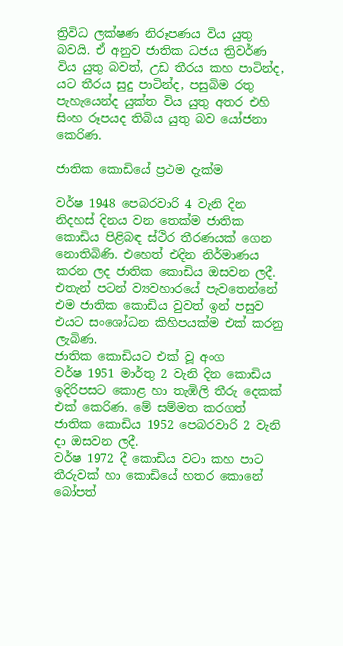ත්‍රිවිධ ලක්ෂණ නිරූපණය විය යුතු බවයි. ඒ අනුව ජාතික ධජය ත්‍රිවර්ණ විය යුතු බවත්, උඩ තීරය කහ පාටින්ද, යට තීරය සුදු පාටින්ද, පසුබිම රතු පැහැයෙන්ද යුක්ත විය යුතු අතර එහි සිංහ රූපයද තිබිය යුතු බව යෝජනා කෙරිණ.

ජාතික කොඩියේ ප්‍රථම දැක්ම

වර්ෂ 1948 පෙබරවාරි 4 වැනි දින නිදහස් දිනය වන තෙක්ම ජාතික කොඩිය පිළිබඳ ස්ථිර තීරණයක් ගෙන නොතිබිණි. එහෙත් එදින නිර්මාණය කරන ලද ජාතික කොඩිය ඔසවන ලදී. එතැන් පටන් ව්‍යවහාරයේ පැවතෙන්නේ එම ජාතික කොඩිය වුවත් ඉන් පසුව එයට සංශෝධන කිහිපයක්ම එක් කරනු ලැබිණ.
ජාතික කොඩියට එක් වූ අංග
වර්ෂ 1951 මාර්තු 2 වැනි දින කොඩිය ඉදිරිපසට කොළ හා තැඹිලි තීරු දෙකක් එක් කෙරිණ. මේ සම්මත කරගත් ජාතික කොඩිය 1952 පෙබරවාරි 2 වැනි දා ඔසවන ලදී.
වර්ෂ 1972 දී කොඩිය වටා කහ පාට තීරුවක් හා කොඩියේ හතර කොනේ බෝපත්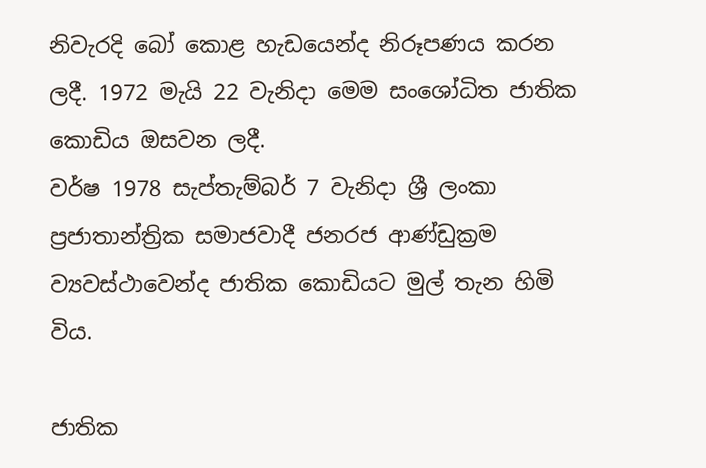නිවැරදි බෝ කොළ හැඩයෙන්ද නිරූපණය කරන ලදී. 1972 මැයි 22 වැනිදා මෙම සංශෝධිත ජාතික කොඩිය ඔසවන ලදී.
වර්ෂ 1978 සැප්තැම්බර් 7 වැනිදා ශ්‍රී ලංකා ප්‍රජාතාන්ත්‍රික සමාජවාදී ජනරජ ආණ්ඩුක්‍රම ව්‍යවස්ථාවෙන්ද ජාතික කොඩියට මුල් තැන හිමි විය.

ජාතික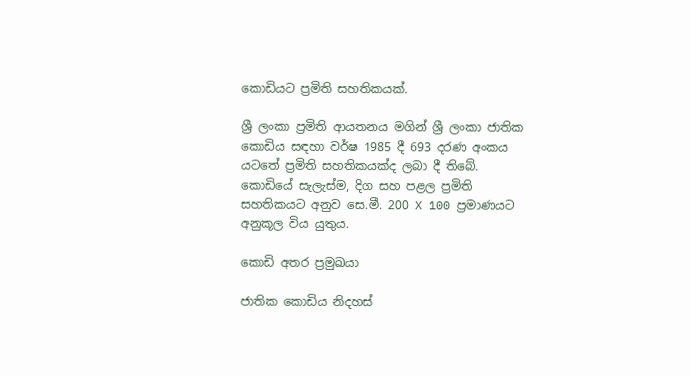කොඩියට ප්‍රමිති සහතිකයක්.

ශ්‍රී ලංකා ප්‍රමිති ආයතනය මගින් ශ්‍රී ලංකා ජාතික කොඩිය සඳහා වර්ෂ 1985 දී 693 දරණ අංකය යටතේ ප්‍රමිති සහතිකයක්ද ලබා දී තිබේ. කොඩියේ සැලැස්ම, දිග සහ පළල ප්‍රමිති සහතිකයට අනුව සෙ.මී. 200 X 100 ප්‍රමාණයට අනුකූල විය යුතුය.

කොඩි අතර ප්‍රමුඛයා

ජාතික කොඩිය නිදහස්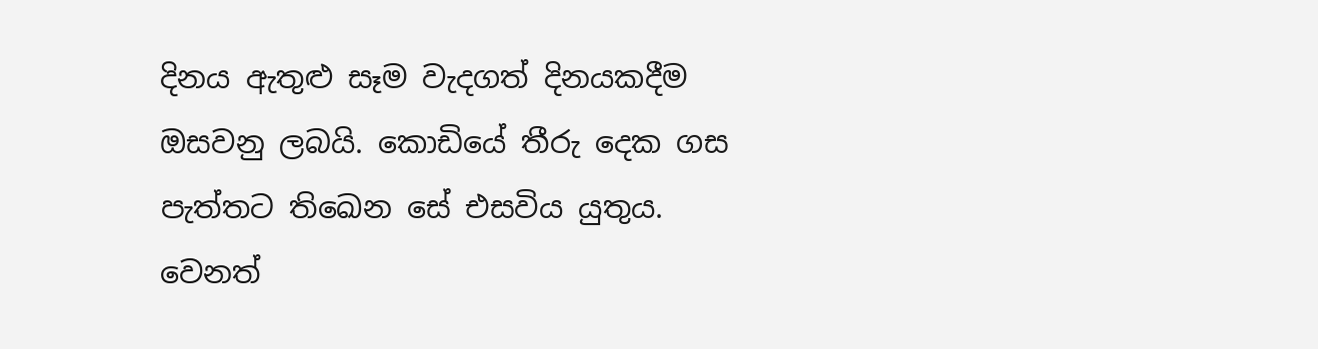දිනය ඇතුළු සෑම වැදගත් දිනයකදීම ඔසවනු ලබයි. කොඩියේ තීරු දෙක ගස පැත්තට තිඛෙන සේ එසවිය යුතුය. වෙනත්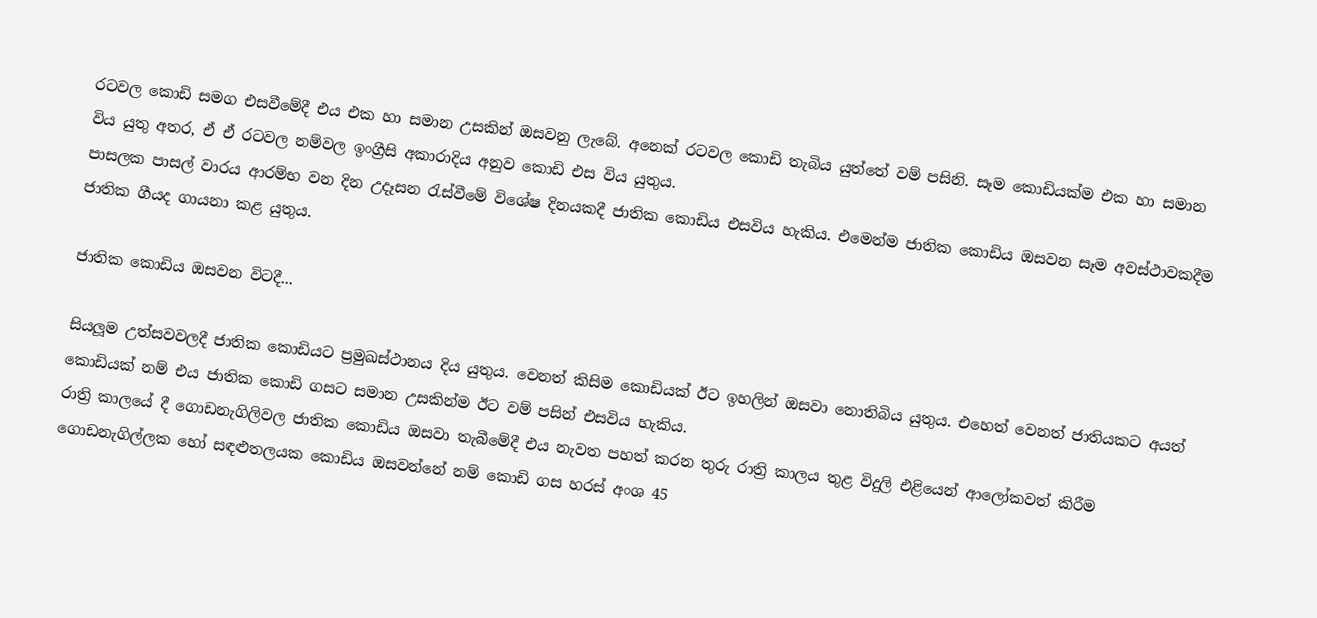රටවල කොඩි සමග එසවීමේදී එය එක හා සමාන උසකින් ඔසවනු ලැබේ. අනෙක් රටවල කොඩි තැබිය යුත්තේ වම් පසිනි. සෑම කොඩියක්ම එක හා සමාන විය යුතු අතර, ඒ ඒ රටවල නම්වල ඉංග්‍රීසි අකාරාදිය අනුව කොඩි එස විය යුතුය.
පාසලක පාසල් වාරය ආරම්භ වන දින උදෑසන රැස්වීමේ විශේෂ දිනයකදී ජාතික කොඩිය එසවිය හැකිය. එමෙන්ම ජාතික කොඩිය ඔසවන සෑම අවස්ථාවකදීම ජාතික ගීයද ගායනා කළ යුතුය.

ජාතික කොඩිය ඔසවන විටදී...

සියලූම උත්සවවලදී ජාතික කොඩියට ප්‍රමුඛස්ථානය දිය යුතුය. වෙනත් කිසිම කොඩියක් ඊට ඉහලින් ඔසවා නොතිබිය යුතුය. එහෙත් වෙනත් ජාතියකට අයත් කොඩියක් නම් එය ජාතික කොඩි ගසට සමාන උසකින්ම ඊට වම් පසින් එසවිය හැකිය.
රාත්‍රි කාලයේ දී ගොඩනැගිලිවල ජාතික කොඩිය ඔසවා තැබීමේදී එය නැවත පහත් කරන තුරු රාත්‍රි කාලය තුළ විදුලි එළියෙන් ආලෝකවත් කිරීම
ගොඩනැගිල්ලක හෝ සඳළුතලයක කොඩිය ඔසවන්නේ නම් කොඩි ගස හරස් අංශ 45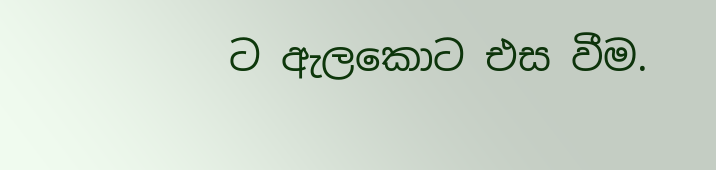ට ඇලකොට එස වීම.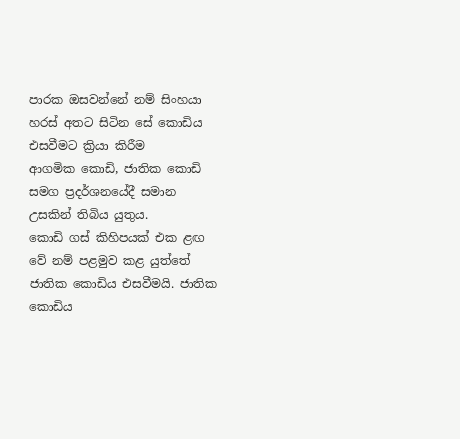පාරක ඔසවන්නේ නම් සිංහයා හරස් අතට සිටින සේ කොඩිය එසවීමට ක්‍රියා කිරීම
ආගමික කොඩි, ජාතික කොඩි සමග ප්‍රදර්ශනයේදී සමාන උසකින් තිබිය යුතුය.
කොඩි ගස් කිහිපයක් එක ළඟ වේ නම් පළමුව කළ යුත්තේ ජාතික කොඩිය එසවීමයි. ජාතික කොඩිය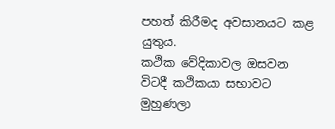පහත් කිරීමද අවසානයට කළ යුතුය.
කථික වේදිකාවල ඔසවන විටදී කථිකයා සභාවට මුහුණලා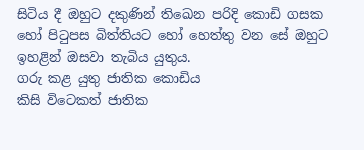සිටිය දී ඔහුට දකුණින් තිඛෙන පරිදි කොඩි ගසක හෝ පිටුපස බිත්තියට හෝ හෙත්තු වන සේ ඔහුට ඉහළින් ඔසවා තැබිය යුතුය.
ගරු කළ යුතු ජාතික කොඩිය
කිසි විටෙකත් ජාතික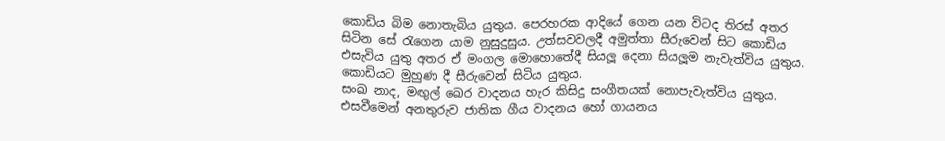කොඩිය බිම නොතැබිය යුතුය. පෙරහරක ආදියේ ගෙන යන විටද තිරස් අතර සිටින සේ රැගෙන යාම නුසුදුසුය. උත්සවවලදී අමුත්තා සීරුවෙන් සිට කොඩිය එසැවිය යුතු අතර ඒ මංගල මොහොතේදී සියලූ දෙනා සියලූම නැවැත්විය යුතුය. කොඩියට මුහුණ දී සීරුවෙන් සිටිය යුතුය.
සංඛ නාද, මඟුල් ඛෙර වාදනය හැර කිසිදු සංගීතයක් නොපැවැත්විය යුතුය. එසවීමෙන් අනතුරුව ජාතික ගීය වාදනය හෝ ගායනය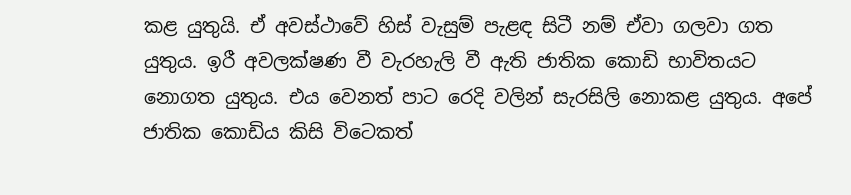කළ යුතුයි. ඒ අවස්ථාවේ හිස් වැසුම් පැළඳ සිටී නම් ඒවා ගලවා ගත යුතුය. ඉරී අවලක්ෂණ වී වැරහැලි වී ඇති ජාතික කොඩි භාවිතයට නොගත යුතුය. එය වෙනත් පාට රෙදි වලින් සැරසිලි නොකළ යුතුය. අපේ ජාතික කොඩිය කිසි විටෙකත්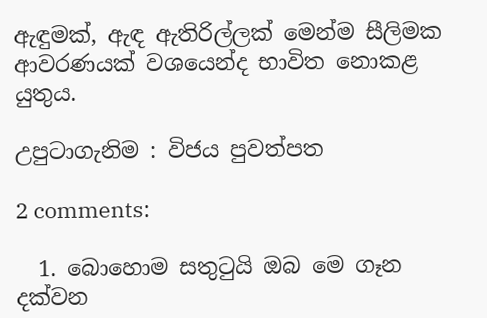ඇඳුමක්, ඇඳ ඇතිරිල්ලක් මෙන්ම සීලිමක ආවරණයක් වශයෙන්ද භාවිත නොකළ යුතුය.

උපුටාගැනිම : විජය පුවත්පත

2 comments:

  1. බොහොම සතුටුයි ඔබ මෙ ගෑන දක්වන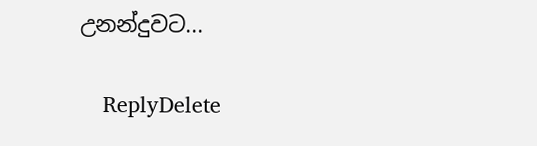උනන්දුවට...

    ReplyDelete